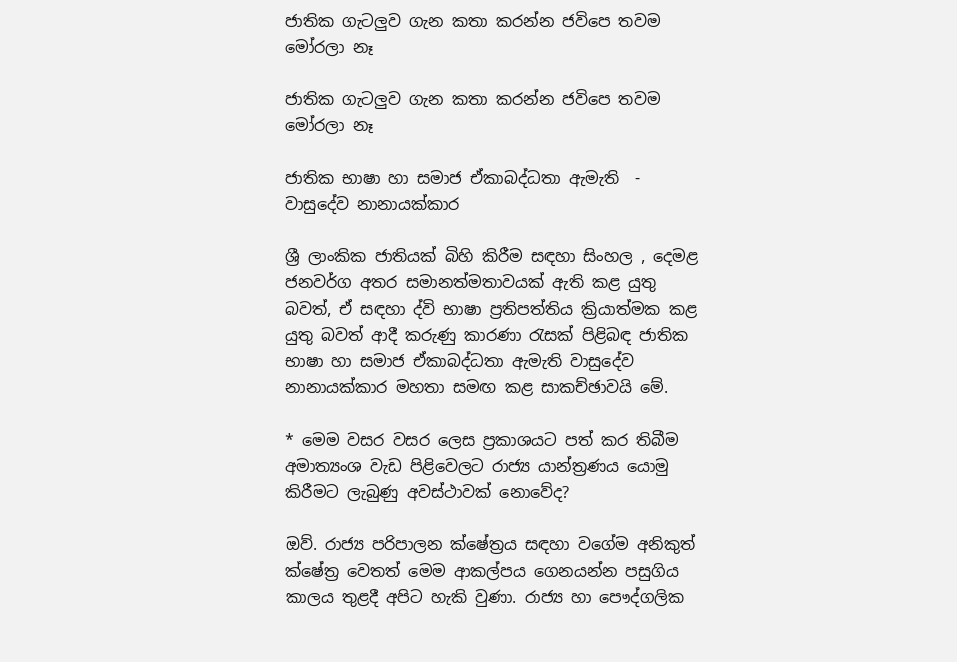ජාතික ගැටලුව ගැන කතා කරන්න ජවිපෙ තවම මෝරලා නෑ

ජාතික ගැටලුව ගැන කතා කරන්න ජවිපෙ තවම මෝරලා නෑ

ජාතික භාෂා හා සමාජ ඒකාබද්ධතා ඇමැති  - වාසුදේව නානායක්කාර

ශ්‍රී ලාංකික ජාතියක් බිහි කිරීම සඳහා සිංහල , දෙමළ ජනවර්ග අතර සමානත්මතාවයක් ඇති කළ යුතු බවත්, ඒ සඳහා ද්වි භාෂා ප්‍රතිපත්තිය ක්‍රියාත්මක කළ යුතු බවත් ආදී කරුණු කාරණා රැසක් පිළිබඳ ජාතික භාෂා හා සමාජ ඒකාබද්ධතා ඇමැති වාසුදේව නානායක්කාර මහතා සමඟ කළ සාකච්ඡාවයි මේ.

* මෙම වසර වසර ලෙස ප්‍රකාශයට පත් කර තිබීම අමාත්‍යංශ වැඩ පිළිවෙලට රාජ්‍ය යාන්ත්‍රණය යොමු කිරීමට ලැබුණු අවස්ථාවක් නොවේද?

ඔව්. රාජ්‍ය පරිපාලන ක්ෂේත්‍රය සඳහා වගේම අනිකුත් ක්ෂේත්‍ර වෙතත් මෙම ආකල්පය ගෙනයන්න පසුගිය කාලය තුළදී අපිට හැකි වුණා. රාජ්‍ය හා පෞද්ගලික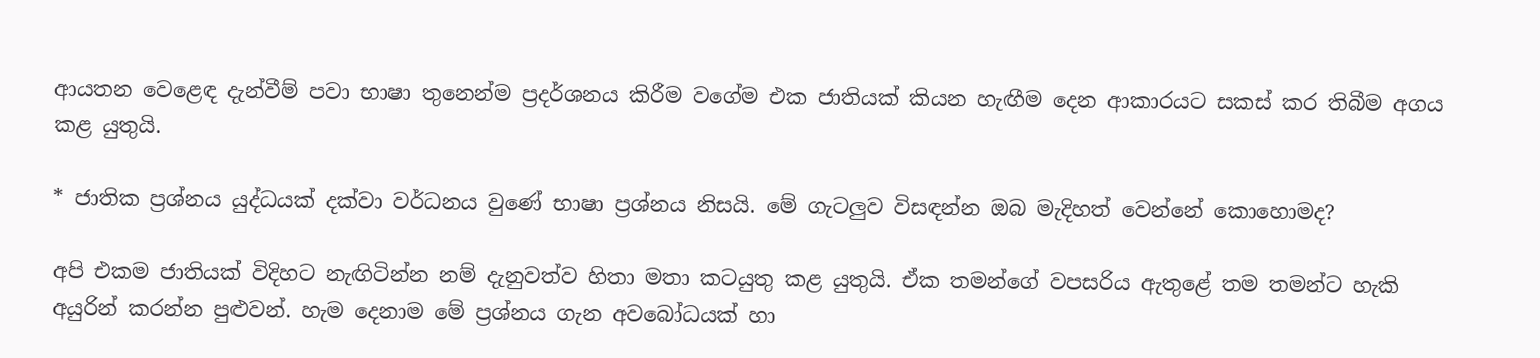ආයතන වෙළෙඳ දැන්වීම් පවා භාෂා තුනෙන්ම ප්‍රදර්ශනය කිරීම වගේම එක ජාතියක් කියන හැඟීම දෙන ආකාරයට සකස් කර තිබීම අගය කළ යුතුයි.

* ජාතික ප්‍රශ්නය යුද්ධයක් දක්වා වර්ධනය වුණේ භාෂා ප්‍රශ්නය නිසයි. මේ ගැටලුව විසඳන්න ඔබ මැදිහත් වෙන්නේ කොහොමද?

අපි එකම ජාතියක් විදිහට නැඟිටින්න නම් දැනුවත්ව හිතා මතා කටයුතු කළ යුතුයි. ඒක තමන්ගේ වපසරිය ඇතුළේ තම තමන්ට හැකි අයුරින් කරන්න පුළුවන්. හැම දෙනාම මේ ප්‍රශ්නය ගැන අවබෝධයක් හා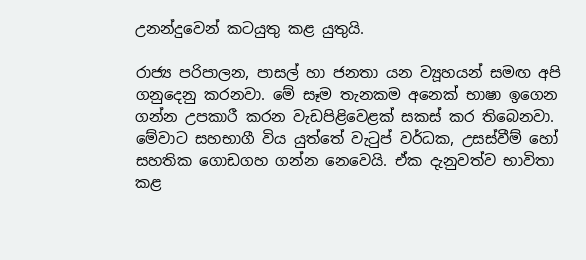උනන්දුවෙන් කටයුතු කළ යුතුයි.

රාජ්‍ය පරිපාලන, පාසල් හා ජනතා යන ව්‍යූහයන් සමඟ අපි ගනුදෙනු කරනවා. මේ සෑම තැනකම අනෙක් භාෂා ඉගෙන ගන්න උපකාරී කරන වැඩපිළිවෙළක් සකස් කර තිබෙනවා. මේවාට සහභාගී විය යුත්තේ වැටුප් වර්ධක, උසස්වීම් හෝ සහතික ගොඩගහ ගන්න නෙවෙයි. ඒක දැනුවත්ව භාවිතා කළ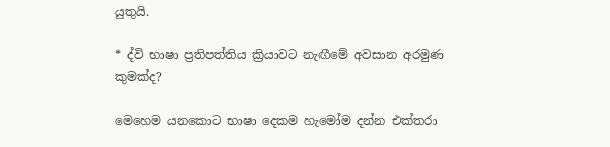යුතුයි.

* ද්වි භාෂා ප්‍රතිපත්තිය ක්‍රියාවට නැඟීමේ අවසාන අරමුණ කුමක්ද?

මෙහෙම යනකොට භාෂා දෙකම හැමෝම දන්න එක්තරා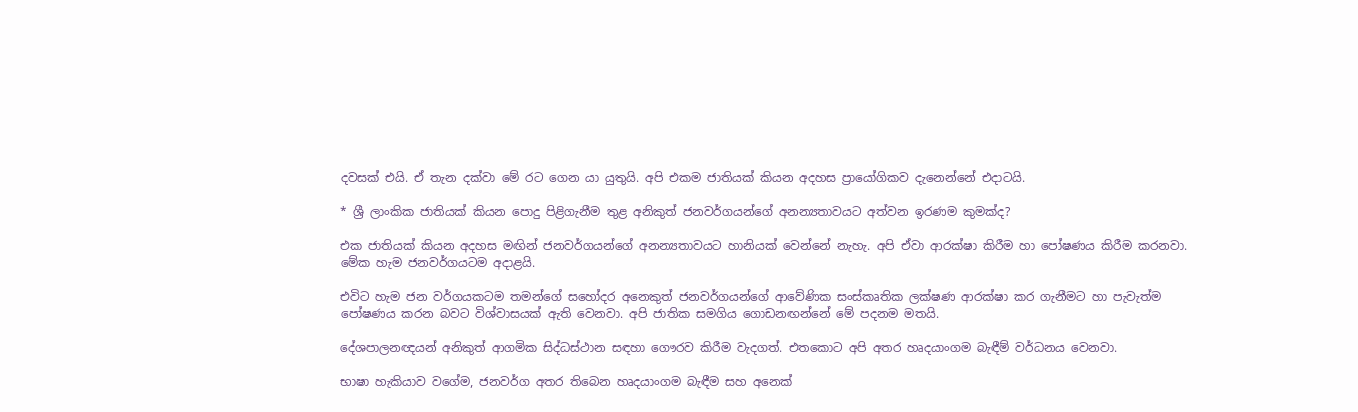දවසක් එයි. ඒ තැන දක්වා මේ රට ගෙන යා යුතුයි. අපි එකම ජාතියක් කියන අදහස ප්‍රායෝගිකව දැනෙන්නේ එදාටයි.

* ශ්‍රී ලාංකික ජාතියක් කියන පොදු පිළිගැනීම තුළ අනිකුත් ජනවර්ගයන්ගේ අනන්‍යතාවයට අත්වන ඉරණම කුමක්ද?

එක ජාතියක් කියන අදහස මඟින් ජනවර්ගයන්ගේ අනන්‍යතාවයට හානියක් වෙන්නේ නැහැ. අපි ඒවා ආරක්ෂා කිරීම හා පෝෂණය කිරීම කරනවා. මේක හැම ජනවර්ගයටම අදාළයි.

එවිට හැම ජන වර්ගයකටම තමන්ගේ සහෝදර අනෙකුත් ජනවර්ගයන්ගේ ආවේණික සංස්කෘතික ලක්ෂණ ආරක්ෂා කර ගැනීමට හා පැවැත්ම පෝෂණය කරන බවට විශ්වාසයක් ඇති වෙනවා. අපි ජාතික සමගිය ගොඩනඟන්නේ මේ පදනම මතයි.

දේශපාලනඥයන් අනිකුත් ආගමික සිද්ධස්ථාන සඳහා ගෞරව කිරීම වැදගත්. එතකොට අපි අතර හෘදයාංගම බැඳීම් වර්ධනය වෙනවා.

භාෂා හැකියාව වගේම, ජනවර්ග අතර තිබෙන හෘදයාංගම බැඳීම සහ අනෙක්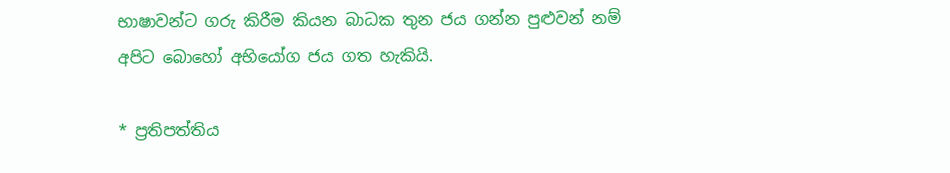භාෂාවන්ට ගරු කිරීම කියන බාධක තුන ජය ගන්න පුළුවන් නම් අපිට බොහෝ අභියෝග ජය ගත හැකියි.

* ප්‍රතිපත්තිය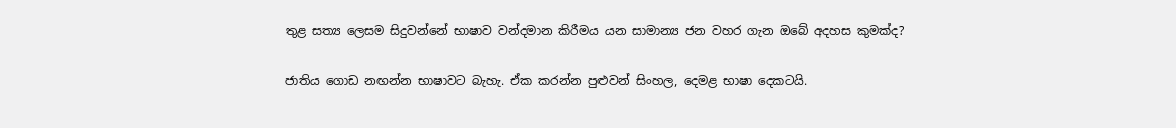තුළ සත්‍ය ලෙසම සිදුවන්නේ භාෂාව වන්දමාන කිරීමය යන සාමාන්‍ය ජන වහර ගැන ඔබේ අදහස කුමක්ද?

ජාතිය ගොඩ නඟන්න භාෂාවට බැහැ. ඒක කරන්න පුළුවන් සිංහල, දෙමළ භාෂා දෙකටයි.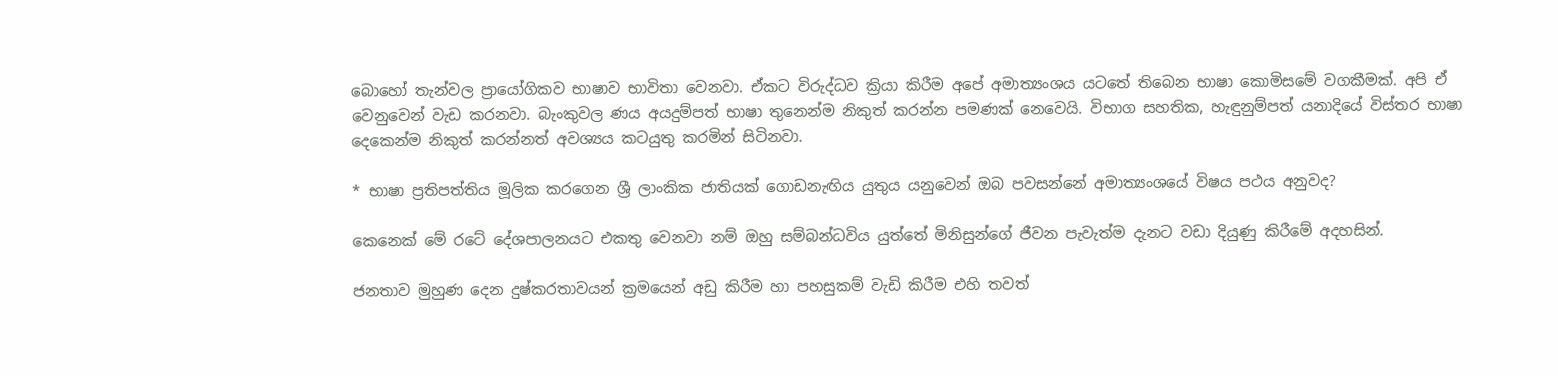බොහෝ තැන්වල ප්‍රායෝගිකව භාෂාව භාවිතා වෙනවා. ඒකට විරුද්ධව ක්‍රියා කිරීම අපේ අමාත්‍යංශය යටතේ තිබෙන භාෂා කොමිසමේ වගකීමක්. අපි ඒ වෙනුවෙන් වැඩ කරනවා. බැංකුවල ණය අයදුම්පත් භාෂා තුනෙන්ම නිකුත් කරන්න පමණක් නෙවෙයි. විභාග සහතික, හැඳුනුම්පත් යනාදියේ විස්තර භාෂා දෙකෙන්ම නිකුත් කරන්නත් අවශ්‍යය කටයුතු කරමින් සිටිනවා.

* භාෂා ප්‍රතිපත්තිය මූලික කරගෙන ශ්‍රී ලාංකික ජාතියක් ගොඩනැඟිය යුතුය යනුවෙන් ඔබ පවසන්නේ අමාත්‍යංශයේ විෂය පථය අනුවද?

කෙනෙක් මේ රටේ දේශපාලනයට එකතු වෙනවා නම් ඔහු සම්බන්ධවිය යුත්තේ මිනිසුන්ගේ ජීවන පැවැත්ම දැනට වඩා දියුණු කිරීමේ අදහසින්.

ජනතාව මුහුණ දෙන දුෂ්කරතාවයන් ක්‍රමයෙන් අඩු කිරීම හා පහසුකම් වැඩි කිරීම එහි තවත්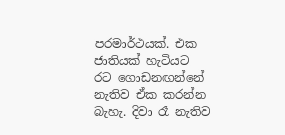පරමාර්ථයක්. එක ජාතියක් හැටියට රට ගොඩනඟන්නේ නැතිව ඒක කරන්න බැහැ. දිවා රෑ නැතිව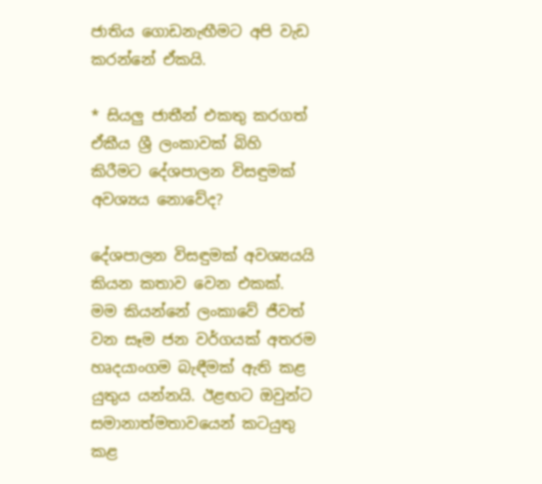ජාතිය ගොඩනැඟීමට අපි වැඩ කරන්නේ ඒකයි.

* සියලු ජාතීන් එකතු කරගත් ඒකීය ශ්‍රී ලංකාවක් බිහි කිරීමට දේශපාලන විසඳුමක් අවශ්‍යය නොවේද?

දේශපාලන විසඳුමක් අවශ්‍යයයි කියන කතාව වෙන එකක්. මම කියන්නේ ලංකාවේ ජීවත් වන සෑම ජන වර්ගයක් අතරම හෘදයාංගම බැඳීමක් ඇති කළ යුතුය යන්නයි. ඊළඟට ඔවුන්ට සමානාත්මතාවයෙන් කටයුතු කළ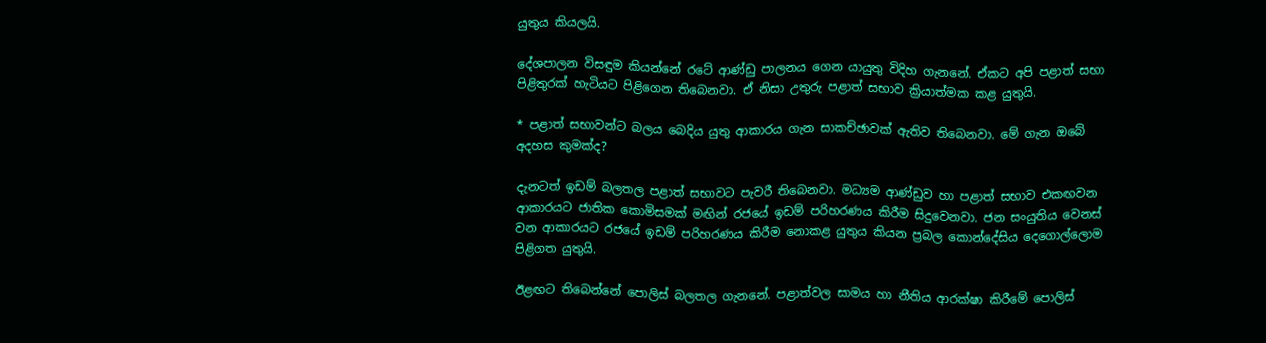යුතුය කියලයි.

දේශපාලන විසඳුම කියන්නේ රටේ ආණ්ඩු පාලනය ගෙන යායුතු විදිහ ගැනනේ. ඒකට අපි පළාත් සභා පිළිතුරක් හැටියට පිළිගෙන තිබෙනවා. ඒ නිසා උතුරු පළාත් සභාව ක්‍රියාත්මක කළ යුතුයි.

* පළාත් සභාවන්ට බලය බෙදිය යුතු ආකාරය ගැන සාකච්ඡාවක් ඇතිව තිබෙනවා. මේ ගැන ඔබේ අදහස කුමක්ද?

දැනටත් ඉඩම් බලතල පළාත් සභාවට පැවරී තිබෙනවා. මධ්‍යම ආණ්ඩුව හා පළාත් සභාව එකඟවන ආකාරයට ජාතික කොමිසමක් මඟින් රජයේ ඉඩම් පරිහරණය කිරීම සිදුවෙනවා. ජන සංයුතිය වෙනස් වන ආකාරයට රජයේ ඉඩම් පරිහරණය කිරීම නොකළ යුතුය කියන ප්‍රබල කොන්දේසිය දෙගොල්ලොම පිළිගත යුතුයි.

ඊළඟට තිබෙන්නේ පොලිස් බලතල ගැනනේ. පළාත්වල සාමය හා නීතිය ආරක්ෂා කිරීමේ පොලිස්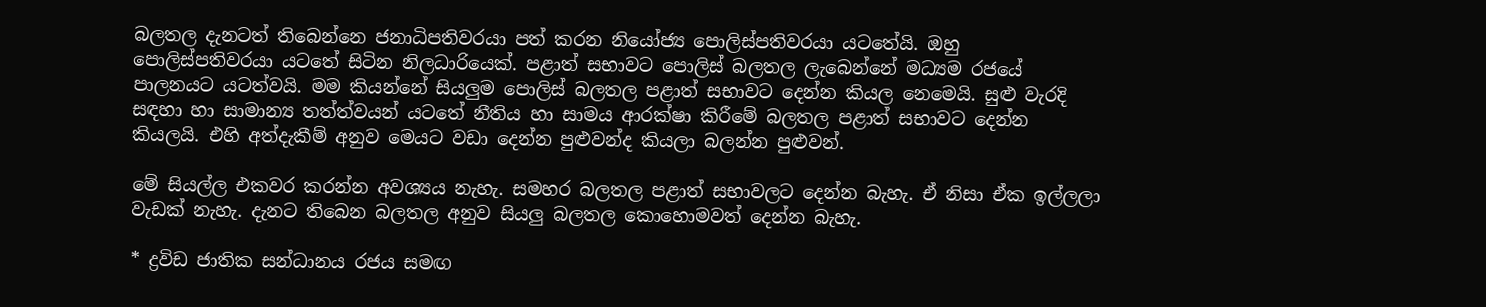බලතල දැනටත් තිබෙන්නෙ ජනාධිපතිවරයා පත් කරන නියෝජ්‍ය පොලිස්පතිවරයා යටතේයි. ඔහු පොලිස්පතිවරයා යටතේ සිටින නිලධාරියෙක්. පළාත් සභාවට පොලිස් බලතල ලැබෙන්නේ මධ්‍යම රජයේ පාලනයට යටත්වයි. මම කියන්නේ සියලුම පොලිස් බලතල පළාත් සභාවට දෙන්න කියල නෙමෙයි. සුළු වැරදි සඳහා හා සාමාන්‍ය තත්ත්වයන් යටතේ නීතිය හා සාමය ආරක්ෂා කිරීමේ බලතල පළාත් සභාවට දෙන්න කියලයි. එහි අත්දැකීම් අනුව මෙයට වඩා දෙන්න පුළුවන්ද කියලා බලන්න පුළුවන්.

මේ සියල්ල එකවර කරන්න අවශ්‍යය නැහැ. සමහර බලතල පළාත් සභාවලට දෙන්න බැහැ. ඒ නිසා ඒක ඉල්ලලා වැඩක් නැහැ. දැනට තිබෙන බලතල අනුව සියලු බලතල කොහොමවත් දෙන්න බැහැ.

* ද්‍රවිඩ ජාතික සන්ධානය රජය සමඟ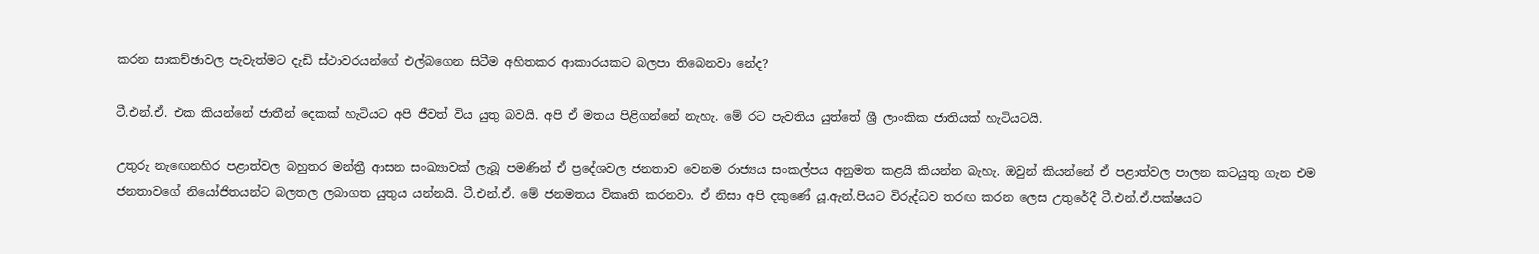කරන සාකච්ඡාවල පැවැත්මට දැඩි ස්ථාවරයන්ගේ එල්බගෙන සිටීම අහිතකර ආකාරයකට බලපා තිබෙනවා නේද?

ටී.එන්.ඒ. එක කියන්නේ ජාතීන් දෙකක් හැටියට අපි ජීවත් විය යුතු බවයි. අපි ඒ මතය පිළිගන්නේ නැහැ. මේ රට පැවතිය යුත්තේ ශ්‍රී ලාංකික ජාතියක් හැටියටයි.

උතුරු නැඟෙනහිර පළාත්වල බහුතර මන්ත්‍රී ආසන සංඛ්‍යාවක් ලැබූ පමණින් ඒ ප්‍රදේශවල ජනතාව වෙනම රාජ්‍යය සංකල්පය අනුමත කළයි කියන්න බැහැ. ඔවුන් කියන්නේ ඒ පළාත්වල පාලන කටයුතු ගැන එම ජනතාවගේ නියෝජිතයන්ට බලතල ලබාගත යුතුය යන්නයි. ටී.එන්.ඒ. මේ ජනමතය විකෘති කරනවා. ඒ නිසා අපි දකුණේ යූ.ඇන්.පියට විරුද්ධව තරඟ කරන ලෙස උතුරේදී ටී.එන්.ඒ.පක්ෂයට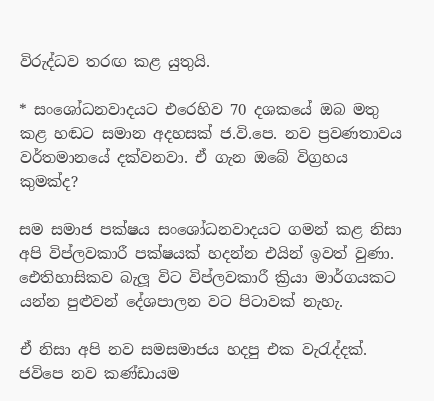විරුද්ධව තරඟ කළ යුතුයි.

* සංශෝධනවාදයට එරෙහිව 70 දශකයේ ඔබ මතු කළ හඬට සමාන අදහසක් ජ.වි.පෙ. නව ප්‍රවණතාවය වර්තමානයේ දක්වනවා. ඒ ගැන ඔබේ විග්‍රහය කුමක්ද?

සම සමාජ පක්ෂය සංශෝධනවාදයට ගමන් කළ නිසා අපි විප්ලවකාරී පක්ෂයක් හදන්න එයින් ඉවත් වුණා. ඓතිහාසිකව බැලූ විට විප්ලවකාරී ක්‍රියා මාර්ගයකට යන්න පුළුවන් දේශපාලන වට පිටාවක් නැහැ.

ඒ නිසා අපි නව සමසමාජය හදපු එක වැරැද්දක්. ජවිපෙ නව කණ්ඩායම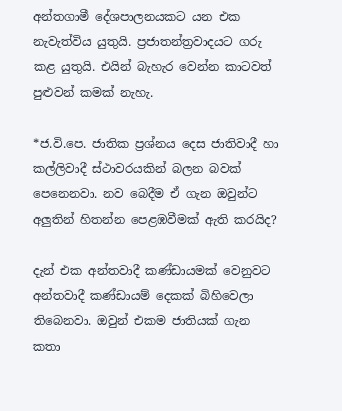අන්තගාමී දේශපාලනයකට යන එක නැවැත්විය යුතුයි. ප්‍රජාතන්ත්‍රවාදයට ගරු කළ යුතුයි. එයින් බැහැර වෙන්න කාටවත් පුළුවන් කමක් නැහැ.

*ජ.වි.පෙ. ජාතික ප්‍රශ්නය දෙස ජාතිවාදී හා කල්ලිවාදී ස්ථාවරයකින් බලන බවක් පෙනෙනවා. නව බෙදීම ඒ ගැන ඔවුන්ට අලුතින් හිතන්න පෙළඹවීමක් ඇති කරයිද?

දැන් එක අන්තවාදී කණ්ඩායමක් වෙනුවට අන්තවාදී කණ්ඩායම් දෙකක් බිහිවෙලා තිබෙනවා. ඔවුන් එකම ජාතියක් ගැන කතා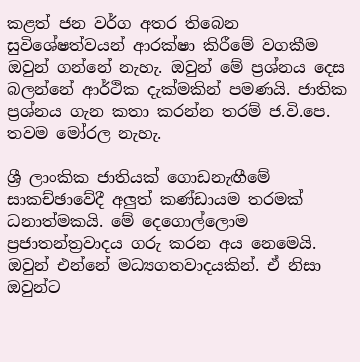කළත් ජන වර්ග අතර තිබෙන සුවිශේෂත්වයන් ආරක්ෂා කිරීමේ වගකීම ඔවුන් ගන්නේ නැහැ. ඔවුන් මේ ප්‍රශ්නය දෙස බලන්නේ ආර්ථික දැක්මකින් පමණයි. ජාතික ප්‍රශ්නය ගැන කතා කරන්න තරම් ජ.වි.පෙ. තවම මෝරල නැහැ.

ශ්‍රී ලාංකික ජාතියක් ගොඩනැඟීමේ සාකච්ඡාවේදී අලුත් කණ්ඩායම තරමක් ධනාත්මකයි. මේ දෙගොල්ලොම ප්‍රජාතන්ත්‍රවාදය ගරු කරන අය නෙමෙයි. ඔවුන් එන්නේ මධ්‍යගතවාදයකින්. ඒ නිසා ඔවුන්ට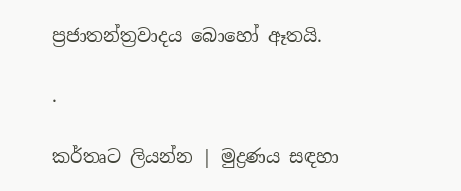ප්‍රජාතන්ත්‍රවාදය බොහෝ ඈතයි.

.

කර්තෘට ලියන්න | මුද්‍රණය සඳහා